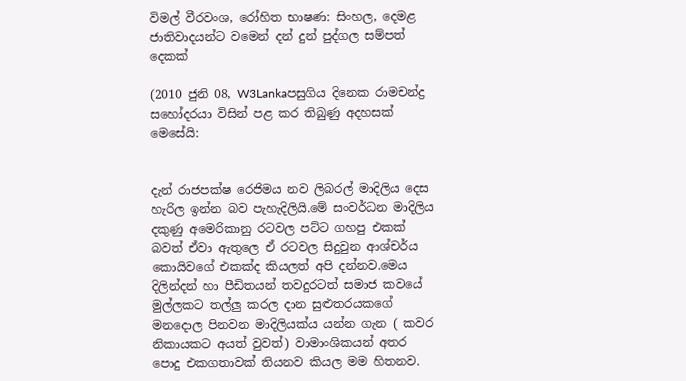විමල් වීරවංශ, රෝහිත භාෂණ: සිංහල, දෙමළ ජාතිවාදයන්ට වමෙන් දන් දුන් පුද්ගල සම්පත් දෙකක්

(2010 ජුනි 08, W3Lankaපසුගිය දිනෙක රාමචන්ද්‍ර සහෝදරයා විසින් පළ කර තිබුණු අදහසක් මෙසේයි:


දැන් රාජපක්ෂ රෙජිමය නව ලිබරල් මාදිලිය දෙස හැරිල ඉන්න බව පැහැදිලියි.මේ සංවර්ධන මාදිලිය දකුණු අමෙරිකානු රටවල පට්ට ගහපු එකක් බවත් ඒවා ඇතුලෙ ඒ රටවල සිදුවුන ආශ්චර්ය කොයිවගේ එකක්ද කියලත් අපි දන්නව.මෙය දිලින්දන් හා පීඩිතයන් තවදුරටත් සමාජ කවයේ මුල්ලකට තල්ලු කරල දාන සුළුතරයකගේ මනදොල පිනවන මාදිලියක්ය යන්න ගැන ( කවර නිකායකට අයත් වුවත්) වාමාංශිකයන් අතර පොදු එකගතාවක් තියනව කියල මම හිතනව.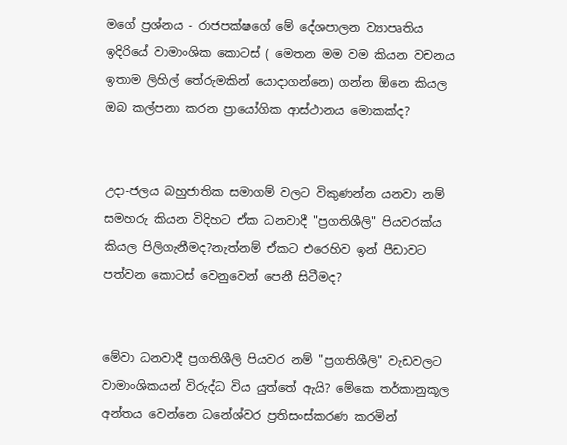මගේ ප්‍රශ්නය - රාජපක්ෂගේ මේ දේශපාලන ව්‍යාපෘතිය ඉදිරියේ වාමාංශික කොටස් ( මෙතන මම වම කියන වචනය ඉතාම ලිහිල් තේරුමකින් යොදාගන්නෙ) ගන්න ඕ‍නෙ කියල ඔබ කල්පනා කරන ප්‍රායෝගික ආස්ථානය මොකක්ද?


උදා-ජලය බහුජාතික සමාගම් වලට විකුණන්න යනවා නම් සමහරු කියන විදිහට ඒක ධනවාදී "ප්‍රගතිශීලි" පියවරක්ය කියල පිලිගැනීමද?නැත්නම් ඒකට එරෙහිව ඉන් පීඩාවට පත්වන කොටස් වෙනුවෙන් පෙනී සිටීමද?


මේවා ධනවාදී ප්‍රගතිශීලි පියවර නම් "ප්‍රගතිශීලි" වැඩවලට වාමාංශිකයන් විරුද්ධ විය යුත්තේ ඇයි? මේකෙ තර්කානුකූල අන්තය වෙන්නෙ ධනේශ්වර ප්‍රතිසංස්කරණ කරමින්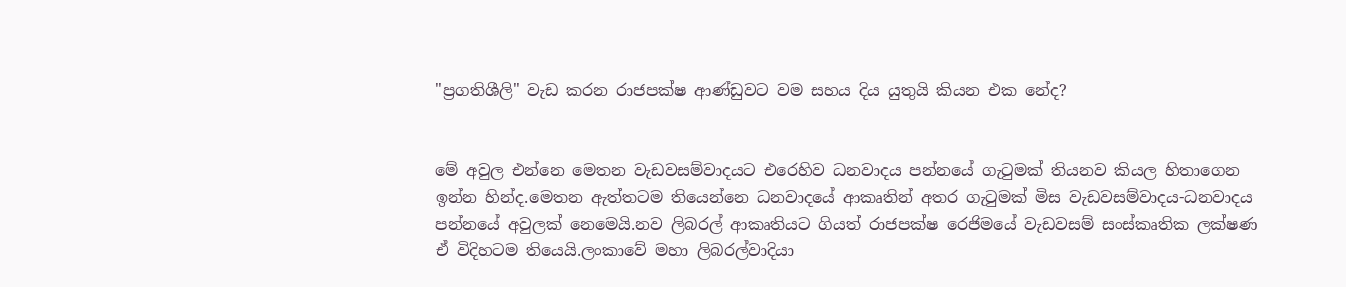"ප්‍රගතිශීලි" වැඩ කරන රාජපක්ෂ ආණ්ඩුවට වම සහය දිය යුතුයි කියන එක නේද?


මේ අවුල එන්නෙ මෙතන වැඩවසම්වාදයට එරෙහිව ධනවාදය පන්නයේ ගැටුමක් තියනව කියල හිතාගෙන ඉන්න හින්ද.මෙතන ඇත්තටම තියෙන්නෙ ධනවාදයේ ආකෘතින් අතර ගැටුමක් මිස වැඩවසම්වාදය-ධනවාදය පන්නයේ අවුලක් නෙමෙයි.නව ලිබරල් ආකෘතියට ගියත් රාජපක්ෂ රෙජිමයේ වැඩවසම් සංස්කෘතික ලක්ෂණ ඒ විදිහටම තියෙයි.ලංකාවේ මහා ලිබරල්වාදියා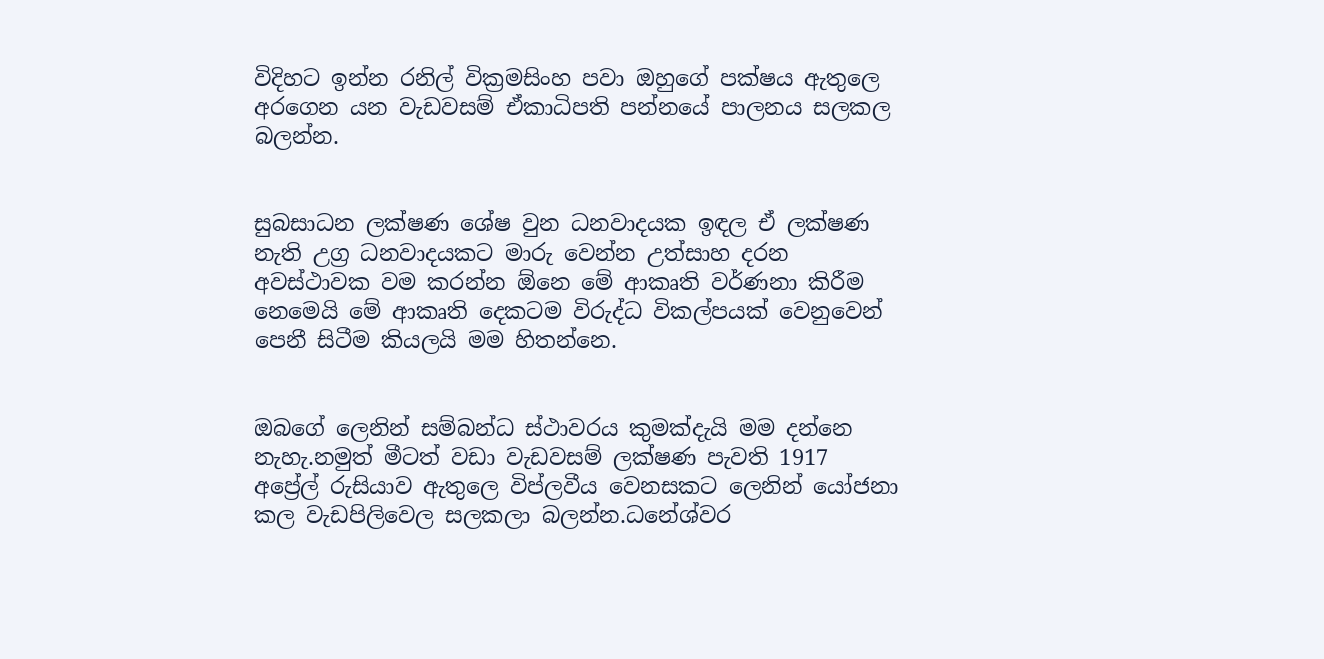විදිහට ඉන්න රනිල් වික්‍රමසිංහ පවා ඔහුගේ පක්ෂය ඇතුලෙ අරගෙන යන වැඩවසම් ඒකාධිපති පන්නයේ පාලනය සලකල බලන්න.


සුබසාධන ලක්ෂණ ශේෂ වුන ධනවාදයක ඉඳල ඒ ලක්ෂණ නැති උග්‍ර ධනවාදයකට මාරු වෙන්න උත්සාහ දරන අවස්ථාවක වම කරන්න ඕනෙ මේ ආකෘති වර්ණනා කිරීම නෙමෙයි ‍මේ ආකෘති දෙකටම විරුද්ධ විකල්පයක් වෙනුවෙන් පෙනී සිටීම කියලයි මම හිතන්නෙ.


ඔබ‍ගේ ලෙනින් සම්බන්ධ ස්ථාවරය කුමක්දැයි මම දන්නෙ නැහැ.නමුත් මීටත් වඩා වැඩවසම් ලක්ෂණ පැවති 1917 අප්‍රේල් රුසියාව ඇතුලෙ විප්ලවීය වෙනසකට ලෙනින් යෝජනා කල වැඩපිලිවෙල සලකලා බලන්න.ධනේශ්වර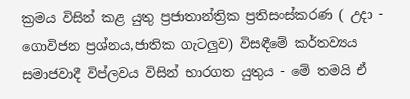ක්‍රමය විසින් කළ යුතු ප්‍රජාතාන්ත්‍රික ප්‍රතිසංස්කරණ ( උදා - ගොවිජන ප්‍රශ්නය,ජාතික ගැටලුව) විසඳීමේ කර්තව්‍යය සමාජවාදී විප්ලවය විසින් භාරගත යුතුය - මේ තමයි ඒ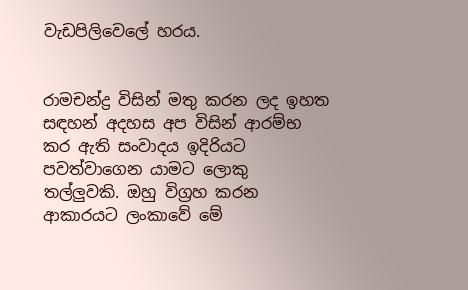වැඩපිලිවෙලේ හරය.


රාමචන්ද්‍ර විසින් මතු කරන ලද ඉහත සඳහන් අදහස අප විසින් ආරම්භ කර ඇති සංවාදය ඉදිරියට පවත්වාගෙන යාමට ලොකු තල්ලුවකි. ඔහු විග්‍රහ කරන ආකාරයට ලංකාවේ මේ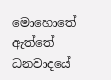මොහොතේ ඇත්තේ ධනවාදයේ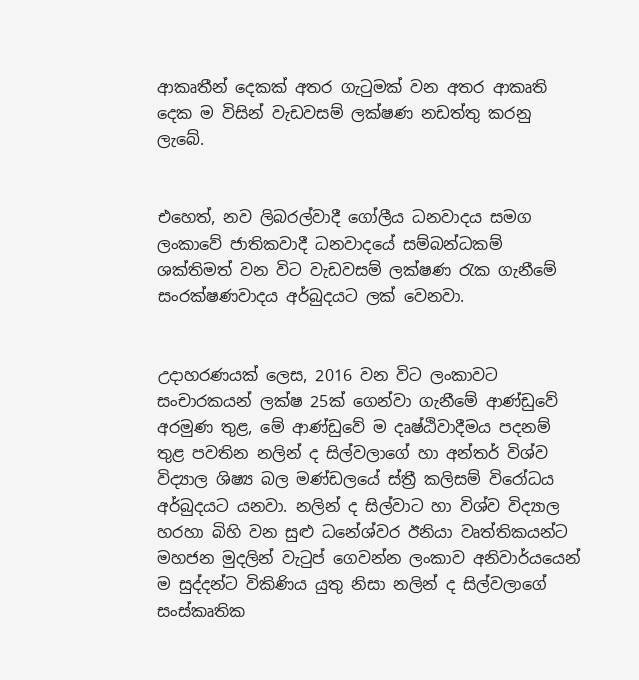ආකෘතීන් දෙකක් අතර ගැටුමක් වන අතර ආකෘති දෙක ම විසින් වැඩවසම් ලක්ෂණ නඩත්තු කරනු ලැබේ.


එහෙත්, නව ලිබරල්වාදී ගෝලීය ධනවාදය සමග ලංකාවේ ජාතිකවාදී ධනවාදයේ සම්බන්ධකම් ශක්තිමත් වන විට වැඩවසම් ලක්ෂණ රැක ගැනීමේ සංරක්ෂණවාදය අර්බුදයට ලක් වෙනවා.


උදාහරණයක් ලෙස, 2016 වන විට ලංකාවට සංචාරකයන් ලක්ෂ 25ක් ගෙන්වා ගැනීමේ ආණ්ඩුවේ අරමුණ තුළ, මේ ආණ්ඩුවේ ම දෘෂ්ඨිවාදීමය පදනම් තුළ පවතින නලින් ද සිල්වලාගේ හා අන්තර් විශ්ව විද්‍යාල ශිෂ්‍ය බල මණ්ඩලයේ ස්ත්‍රී කලිසම් විරෝධය අර්බුදයට යනවා. නලින් ද සිල්වාට හා විශ්ව විද්‍යාල හරහා බිහි වන සුළු ධනේශ්වර ඊනියා වෘත්තිකයන්ට මහජන මුදලින් වැටුප් ගෙවන්න ලංකා‍ව අනිවාර්යයෙන් ම සුද්දන්ට විකිණිය යුතු නිසා නලින් ද සිල්වලාගේ සංස්කෘතික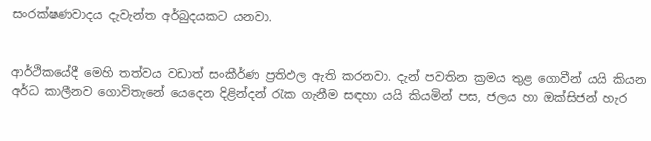සංරක්ෂණවාදය දැවැන්ත අර්බුදයකට යනවා.


ආර්ථිකයේදී මෙහි තත්වය වඩාත් සංකීර්ණ ප්‍රතිඵල ඇති කරනවා. දැන් පවතින ක්‍රමය තුළ ගොවීන් යයි කියන අර්ධ කාලීනව ගොවිතැනේ යෙදෙන දිළින්දන් රැක ගැනීම සඳහා යයි කියමින් පස, ජලය හා ඔක්සිජන් හැර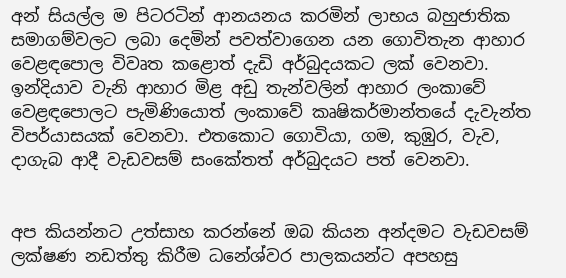අන් සියල්ල ම පිටරටින් ආනයනය කරමින් ලාභය බහුජාතික සමාගම්වලට ලබා දෙමින් පවත්වාගෙන යන ගොවිතැන ආහාර වෙළඳපොල විවෘත කළොත් දැඩි අර්බුදයකට ලක් වෙනවා. ඉන්දියාව වැනි ආහාර මිළ අඩු තැන්වලින් ආහාර ලංකාවේ වෙළඳපොලට පැමිණියොත් ලංකාවේ කෘෂිකර්මාන්තයේ දැවැන්ත විපර්යාසයක් වෙනවා. එතකොට ගොවියා, ගම, කුඹුර, වැව‍, දාගැබ ආදී වැඩවසම් සංකේතත් අර්බුදයට පත් වෙනවා.


අප කියන්නට උත්සාහ කරන්නේ ඔබ කියන අන්දමට වැඩවසම් ලක්ෂණ නඩත්තු කිරීම ධනේශ්වර පාලකයන්ට අපහසු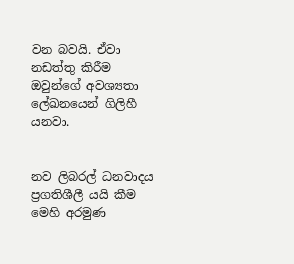වන බවයි. ඒවා නඩත්තු කිරීම ඔවුන්ගේ අවශ්‍යතා ලේඛනයෙන් ගිලිහී යනවා.


නව ලිබරල් ධනවාදය ප්‍රගතිශීලී යයි කීම මෙහි අරමුණ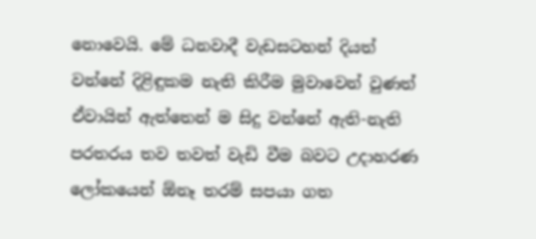නොවෙයි. මේ ධනවාදී වැඩසටහන් දියත් වන්නේ දිළිඳුකම නැති කිරීම මුවාවෙන් වුණත් ඒවායින් ඇත්තෙන් ම සිදු වන්නේ ඇති-නැති පරතරය තව තවත් වැඩි වීම බවට උදාහරණ ලෝකයෙන් ඕනෑ තරම් සපයා ගත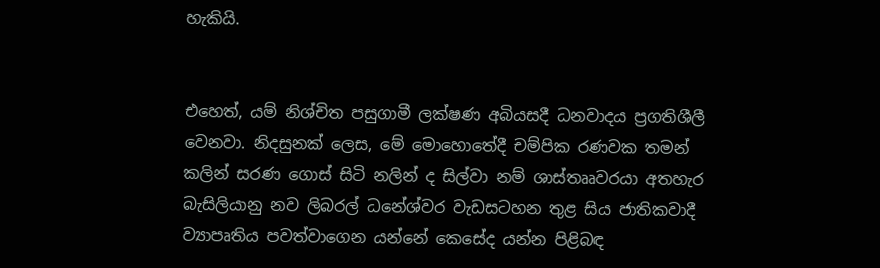හැකියි.


එහෙත්, යම් නිශ්චිත පසුගාමී ලක්ෂණ අබියසදී ධනවාදය ප්‍රගතිශීලී වෙනවා. නිදසුනක් ලෙස, මේ මොහොතේදී චම්පික රණවක තමන් කලින් සරණ ගොස් සිටි නලින් ද සිල්වා නම් ශාස්තෲවරයා අතහැර බැසිලියානු නව ලිබරල් ධනේශ්වර වැඩසටහන තුළ සිය ජාතිකවාදී ව්‍යාපෘතිය පවත්වාගෙන යන්නේ කෙසේද යන්න පිළිබඳ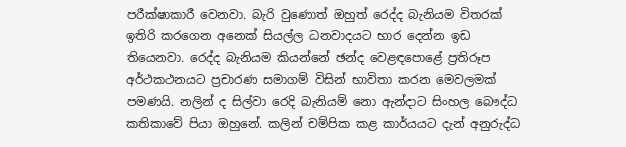පරීක්ෂාකාරී වෙනවා. බැරි වුණොත් ඔහුත් රෙද්ද බැනියම විතරක් ඉතිරි කරගෙන අනෙක් සියල්ල ධනවාදයට භාර දෙන්න ඉඩ තියෙනවා. රෙද්ද බැනියම කියන්නේ ඡන්ද වෙළඳපොළේ ප්‍රතිරූප අර්ථකථනයට ප්‍රචාරණ සමාගම් විසින් භාවිතා කරන මෙවලමක් පමණයි. නලින් ද සිල්වා රෙදි බැනියම් නො ඇන්දාට සිංහල බෞද්ධ කතිකාවේ පියා ඔහුනේ. කලින් චම්පික කළ කාර්යයට දැන් අනුරුද්ධ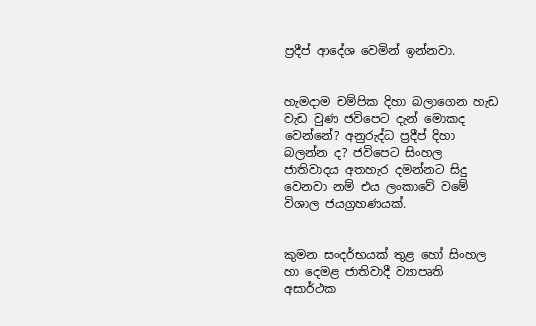ප්‍රදීප් ආදේශ වෙමින් ඉන්නවා.


හැමදාම චම්පික දිහා බලාගෙන හැඩ වැඩ වුණ ජවිපෙට දැන් මොකද වෙන්නේ? අනුරුද්ධ ප්‍රදීප් දිහා බලන්න ද? ජවිපෙට සිංහල ජාතිවාදය අතහැර දමන්නට සිදු වෙනවා නම් එය ලංකාවේ වමේ විශාල ජයග්‍රහණයක්.


කුමන සංදර්භයක් තුළ හෝ සිංහල හා දෙමළ ජාතිවාදී ව්‍යාපෘති අසාර්ථක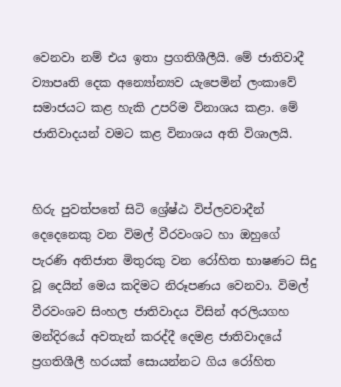වෙනවා නම් එය ඉතා ප්‍රගතිශීලීයි. මේ ජාතිවාදී ව්‍යාපෘති දෙක අන්‍යෝන්‍යව යැපෙමින් ලංකාවේ සමාජයට කළ හැකි උපරිම විනාශය කළා. මේ ජාතිවාදයන් වමට කළ විනාශය අති විශාලයි.


හිරු පුවත්පතේ සිටි ශ්‍රේෂ්ඨ විප්ලවවාදීන් දෙදෙනෙකු වන විමල් වීරවංශට හා ඔහුගේ පැරණි අතිජාත මිතුරකු වන රෝහිත භාෂණට සිදු වූ දෙයින් මෙය කදිමට නිරූපණය වෙනවා. විමල් වීරවංශව සිංහල ජාතිවාදය විසින් අරලියගහ මන්දිරයේ අවතැන් කරද්දී දෙමළ ජාතිවාදයේ ප්‍රගතිශීලී හරයක් සොයන්නට ගිය රෝහිත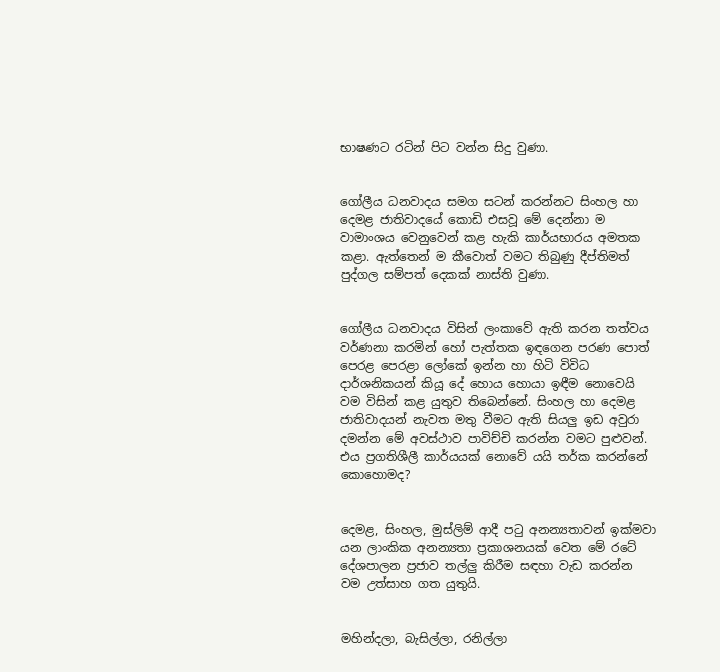භාෂණට රටින් පිට වන්න සිදු වුණා.


ගෝලීය ධනවාදය සමග සටන් කරන්නට සිංහල හා දෙමළ ජාතිවාදයේ කොඩි එසවූ මේ දෙන්නා ම වාමාංශය වෙනුවෙන් කළ හැකි කාර්යභාරය අමතක කළා. ඇත්තෙන් ම කීවොත් වමට තිබුණු දීප්තිමත් පුද්ගල සම්පත් දෙකක් නාස්ති වුණා.


ගෝලීය ධනවාදය විසින් ලංකාවේ ඇති කරන තත්වය වර්ණනා ‍කරමින් හෝ පැත්තක ඉඳගෙන පරණ පොත් පෙරළ පෙරළා ලෝකේ ඉන්න හා හිටි විවිධ දාර්ශනිකයන් කියූ දේ හොය හොයා ඉඳීම නොවෙයි වම විසින් කළ යුතුව තිබෙන්නේ. සිංහල හා දෙමළ ජාතිවාදයන් නැවත මතු වීමට ඇති සියලු ඉඩ අවුරා දමන්න මේ අවස්ථාව පාවිච්චි කරන්න වමට පුළුවන්. එය ප්‍රගතිශීලී කාර්යයක් නොවේ යයි තර්ක කරන්නේ කොහොමද?


දෙමළ, සිංහල, මුස්ලිම් ආදී පටු අනන්‍යතාවන් ඉක්මවා යන ලාංකික අනන්‍යතා ප්‍රකාශනයක් වෙත මේ රටේ දේශපාලන ප්‍රජාව තල්ලු කිරීම සඳහා වැඩ කරන්න වම උත්සාහ ගත යුතුයි.


මහින්දලා, බැසිල්ලා, රනිල්ලා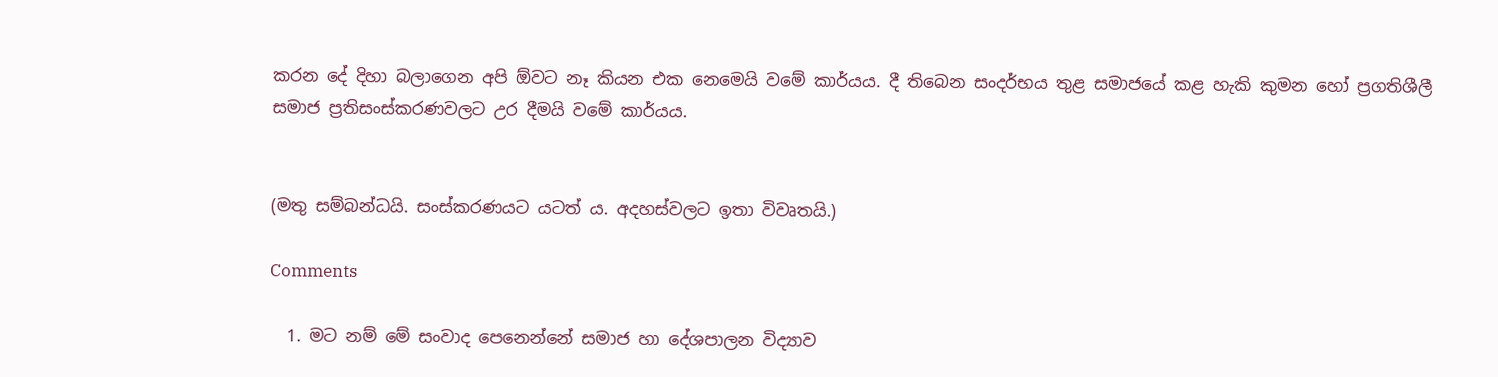කරන දේ දිහා බලාගෙන අපි ඕවට නෑ කියන එක නෙමෙයි වමේ කාර්යය. දී තිබෙන සංදර්භය තුළ සමාජයේ කළ හැකි කුමන හෝ ප්‍රගතිශීලී සමාජ ප්‍රතිසංස්කරණවලට උර දීමයි වමේ කාර්යය.


(මතු සම්බන්ධයි. සංස්කරණයට යටත් ය. අදහස්වලට ඉතා විවෘතයි.)

Comments

  1. මට නම් මේ සංවාද පෙනෙන්නේ සමාජ හා දේශපාලන විද්‍යාව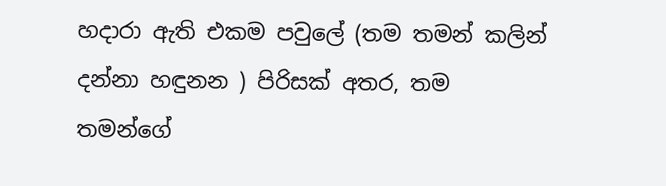හදාරා ඇති එකම පවුලේ (තම තමන් කලින් දන්නා හඳුනන ) පිරිසක් අතර, තම තමන්ගේ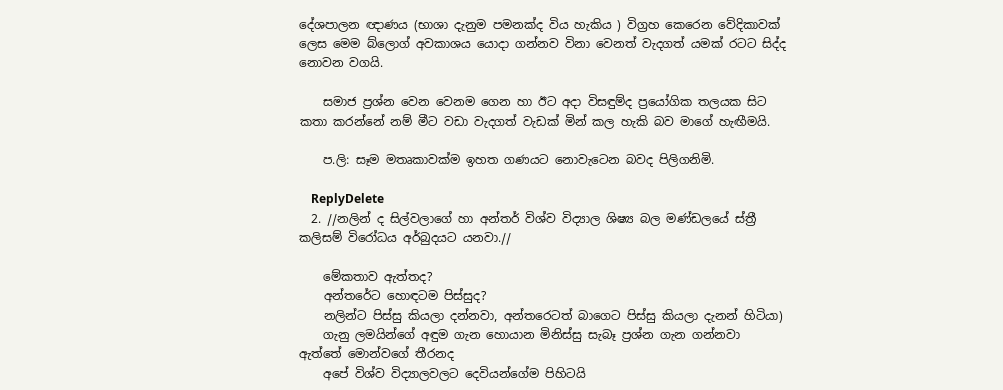දේශපාලන ඥාණය (භාශා දැනුම පමනක්ද විය හැකිය ) විග්‍රහ කෙරෙන වේදිකාවක් ලෙස මෙම බ්ලොග් අවකාශය යොදා ගන්නව විනා වෙනත් වැදගත් යමක් රටට සිද්ද නොවන වගයි.

    සමාජ ප්‍රශ්න වෙන වෙනම ගෙන හා ඊට අදා විසඳුම්ද ප්‍රයෝගික තලයක සිට කතා කරන්නේ නම් මීට වඩා වැදගත් වැඩක් මින් කල හැකි බව මාගේ හැඟීමයි.

    ප.ලි: සෑම මතෘකාවක්ම ඉහත ගණයට නොවැටෙන බවද පිලිගනිමි.

    ReplyDelete
  2. //නලින් ද සිල්වලාගේ හා අන්තර් විශ්ව විද්‍යාල ශිෂ්‍ය බල මණ්ඩලයේ ස්ත්‍රී කලිසම් විරෝධය අර්බුදයට යනවා.//

    මේකතාව ඇත්තද?
    අන්තරේට හොඳටම පිස්සුද?
    නලින්ට පිස්සු කියලා දන්නවා, අන්තරෙටත් බාගෙට පිස්සු කියලා දැනන් හිටියා)
    ගැනු ලමයින්ගේ අඳුම ගැන හොයාන මිනිස්සු සැබෑ ප්‍රශ්න ගැන ගන්නවා ඇත්තේ මොන්වගේ තීරනද
    අපේ විශ්ව විද්‍යාලවලට දෙවියන්ගේම පිහිටයි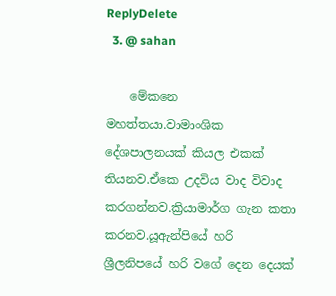ReplyDelete
  3. @ sahan

    මේකනෙ මහත්තයා.වාමාංශික දේශපාලනයක් කියල එකක් තියනව.ඒකෙ උදවිය වාද විවාද කරගන්නව.ක්‍රියාමාර්ග ගැන කතා කරනව.යූඇන්පියේ හරි ශ්‍රීලනිපයේ හරි වගේ දෙන දෙයක්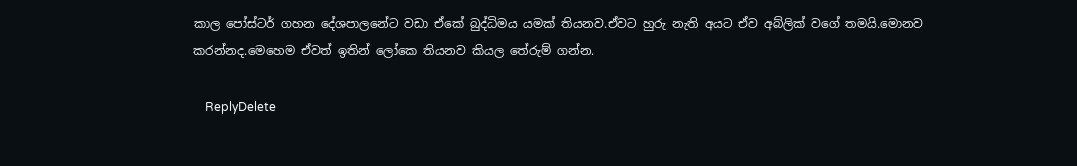කාල පෝස්ටර් ගහන දේශපාලනේට වඩා ඒකේ බුද්ධිමය යමක් තියනව.ඒවට හුරු නැති අයට ඒව අබ්ලික් වගේ තමයි.මොනව කරන්නද.මෙහෙම ඒවත් ඉතින් ලෝකෙ තියනව කියල තේරුම් ගන්න.

    ReplyDelete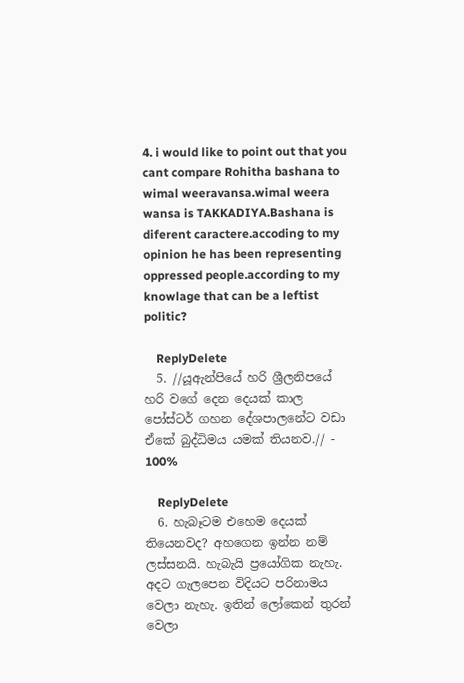4. i would like to point out that you cant compare Rohitha bashana to wimal weeravansa.wimal weera wansa is TAKKADIYA.Bashana is diferent caractere.accoding to my opinion he has been representing oppressed people.according to my knowlage that can be a leftist politic?

    ReplyDelete
  5. //යූඇන්පියේ හරි ශ්‍රීලනිපයේ හරි වගේ දෙන දෙයක් කාල පෝස්ටර් ගහන දේශපාලනේට වඩා ඒකේ බුද්ධිමය යමක් තියනව.// - 100%

    ReplyDelete
  6. හැබෑටම එහෙම දෙයක් තියෙනවද? අහගෙන ඉන්න නම් ලස්සනයි. හැබැයි ප්‍රයෝගික නැහැ. අදට ගැලපෙන විදියට පරිනාමය වෙලා නැහැ. ඉතින් ලෝකෙන් තුරන් වෙලා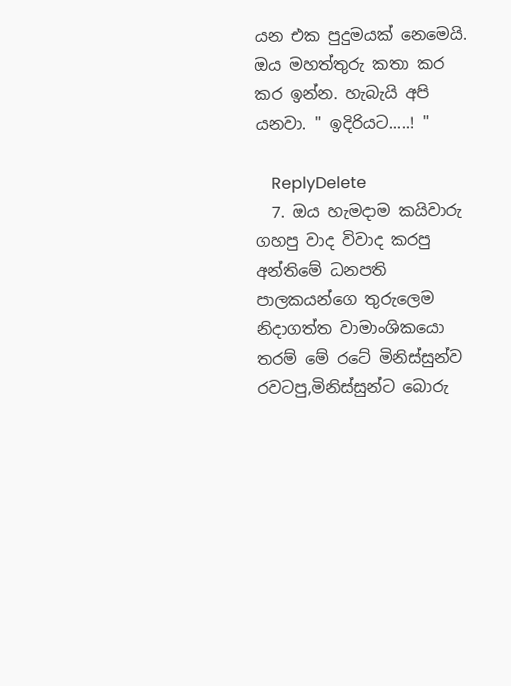යන එක පුදුමයක් නෙමෙයි. ඔය මහත්තුරු කතා කර කර ඉන්න. හැබැයි අපි යනවා. " ඉදිරියට.....! "

    ReplyDelete
  7. ඔය හැමදාම කයිවාරු ගහපු වාද විවාද කරපු අන්තිමේ ධනපති පාලකයන්ගෙ තුරුලෙම නිදාගත්ත වාමාංශිකයො තරම් මේ රටේ මිනිස්සුන්ව රවටපු,මිනිස්සුන්ට බොරු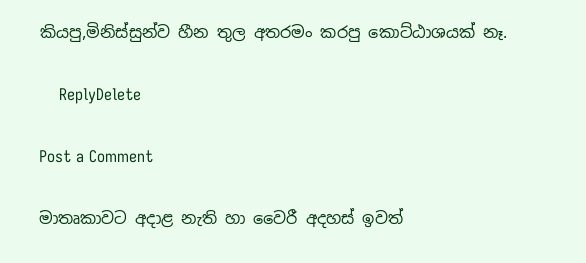කියපු,මිනිස්සුන්ව හීන තුල අතරමං කරපු කොට්ඨාශයක් නෑ.

    ReplyDelete

Post a Comment

මාතෘකාවට අදාළ නැති හා වෛරී අදහස් ඉවත්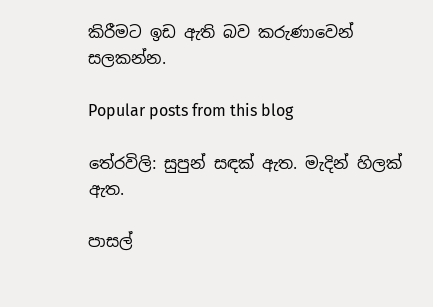කිරීමට ඉඩ ඇති බව කරුණාවෙන් සලකන්න.

Popular posts from this blog

තේරවිලි: සුපුන් සඳක් ඇත. මැදින් හිලක් ඇත.

පාසල්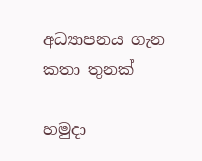අධ්‍යාපනය ගැන කතා තුනක්

හමුදා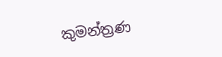කුමන්ත්‍රණ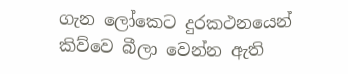ගැන ලෝකෙට දුරකථනයෙන් කිව්වෙ බීලා වෙන්න ඇති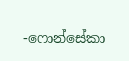-ෆොන්සේකා